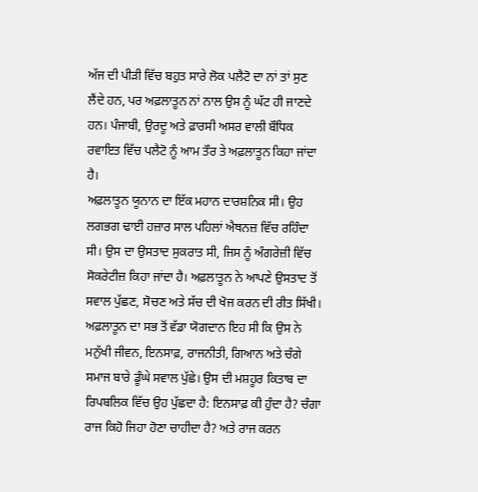ਅੱਜ ਦੀ ਪੀੜੀ ਵਿੱਚ ਬਹੁਤ ਸਾਰੇ ਲੋਕ ਪਲੈਟੋ ਦਾ ਨਾਂ ਤਾਂ ਸੁਣ ਲੈਂਦੇ ਹਨ, ਪਰ ਅਫ਼ਲਾਤੂਨ ਨਾਂ ਨਾਲ ਉਸ ਨੂੰ ਘੱਟ ਹੀ ਜਾਣਦੇ ਹਨ। ਪੰਜਾਬੀ, ਉਰਦੂ ਅਤੇ ਫ਼ਾਰਸੀ ਅਸਰ ਵਾਲੀ ਬੌਧਿਕ ਰਵਾਇਤ ਵਿੱਚ ਪਲੈਟੋ ਨੂੰ ਆਮ ਤੌਰ ਤੇ ਅਫ਼ਲਾਤੂਨ ਕਿਹਾ ਜਾਂਦਾ ਹੈ।
ਅਫ਼ਲਾਤੂਨ ਯੂਨਾਨ ਦਾ ਇੱਕ ਮਹਾਨ ਦਾਰਸ਼ਨਿਕ ਸੀ। ਉਹ ਲਗਭਗ ਢਾਈ ਹਜ਼ਾਰ ਸਾਲ ਪਹਿਲਾਂ ਐਥਨਜ਼ ਵਿੱਚ ਰਹਿੰਦਾ ਸੀ। ਉਸ ਦਾ ਉਸਤਾਦ ਸੁਕਰਾਤ ਸੀ, ਜਿਸ ਨੂੰ ਅੰਗਰੇਜ਼ੀ ਵਿੱਚ ਸੋਕਰੇਟੀਜ਼ ਕਿਹਾ ਜਾਂਦਾ ਹੈ। ਅਫ਼ਲਾਤੂਨ ਨੇ ਆਪਣੇ ਉਸਤਾਦ ਤੋਂ ਸਵਾਲ ਪੁੱਛਣ, ਸੋਚਣ ਅਤੇ ਸੱਚ ਦੀ ਖੋਜ ਕਰਨ ਦੀ ਰੀਤ ਸਿੱਖੀ।
ਅਫ਼ਲਾਤੂਨ ਦਾ ਸਭ ਤੋਂ ਵੱਡਾ ਯੋਗਦਾਨ ਇਹ ਸੀ ਕਿ ਉਸ ਨੇ ਮਨੁੱਖੀ ਜੀਵਨ, ਇਨਸਾਫ਼, ਰਾਜਨੀਤੀ, ਗਿਆਨ ਅਤੇ ਚੰਗੇ ਸਮਾਜ ਬਾਰੇ ਡੂੰਘੇ ਸਵਾਲ ਪੁੱਛੇ। ਉਸ ਦੀ ਮਸ਼ਹੂਰ ਕਿਤਾਬ ਦਾ ਰਿਪਬਲਿਕ ਵਿੱਚ ਉਹ ਪੁੱਛਦਾ ਹੈ: ਇਨਸਾਫ਼ ਕੀ ਹੁੰਦਾ ਹੈ? ਚੰਗਾ ਰਾਜ ਕਿਹੋ ਜਿਹਾ ਹੋਣਾ ਚਾਹੀਦਾ ਹੈ? ਅਤੇ ਰਾਜ ਕਰਨ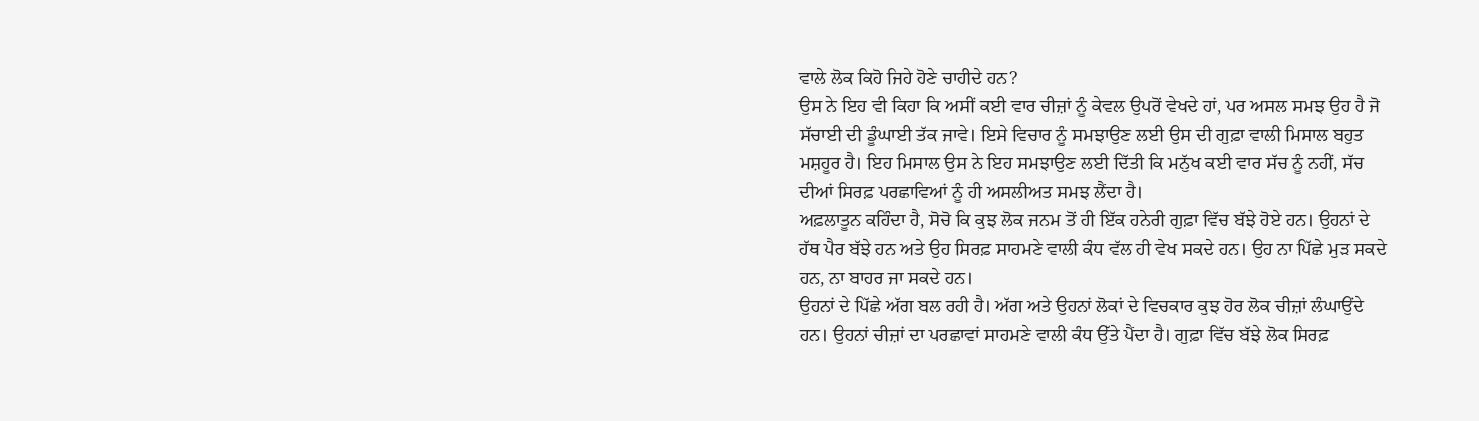ਵਾਲੇ ਲੋਕ ਕਿਹੋ ਜਿਹੇ ਹੋਣੇ ਚਾਹੀਦੇ ਹਨ?
ਉਸ ਨੇ ਇਹ ਵੀ ਕਿਹਾ ਕਿ ਅਸੀਂ ਕਈ ਵਾਰ ਚੀਜ਼ਾਂ ਨੂੰ ਕੇਵਲ ਉਪਰੋਂ ਵੇਖਦੇ ਹਾਂ, ਪਰ ਅਸਲ ਸਮਝ ਉਹ ਹੈ ਜੋ ਸੱਚਾਈ ਦੀ ਡੂੰਘਾਈ ਤੱਕ ਜਾਵੇ। ਇਸੇ ਵਿਚਾਰ ਨੂੰ ਸਮਝਾਉਣ ਲਈ ਉਸ ਦੀ ਗੁਫ਼ਾ ਵਾਲੀ ਮਿਸਾਲ ਬਹੁਤ ਮਸ਼ਹੂਰ ਹੈ। ਇਹ ਮਿਸਾਲ ਉਸ ਨੇ ਇਹ ਸਮਝਾਉਣ ਲਈ ਦਿੱਤੀ ਕਿ ਮਨੁੱਖ ਕਈ ਵਾਰ ਸੱਚ ਨੂੰ ਨਹੀਂ, ਸੱਚ ਦੀਆਂ ਸਿਰਫ਼ ਪਰਛਾਵਿਆਂ ਨੂੰ ਹੀ ਅਸਲੀਅਤ ਸਮਝ ਲੈਂਦਾ ਹੈ।
ਅਫ਼ਲਾਤੂਨ ਕਹਿੰਦਾ ਹੈ, ਸੋਚੋ ਕਿ ਕੁਝ ਲੋਕ ਜਨਮ ਤੋਂ ਹੀ ਇੱਕ ਹਨੇਰੀ ਗੁਫ਼ਾ ਵਿੱਚ ਬੱਝੇ ਹੋਏ ਹਨ। ਉਹਨਾਂ ਦੇ ਹੱਥ ਪੈਰ ਬੱਝੇ ਹਨ ਅਤੇ ਉਹ ਸਿਰਫ਼ ਸਾਹਮਣੇ ਵਾਲੀ ਕੰਧ ਵੱਲ ਹੀ ਵੇਖ ਸਕਦੇ ਹਨ। ਉਹ ਨਾ ਪਿੱਛੇ ਮੁੜ ਸਕਦੇ ਹਨ, ਨਾ ਬਾਹਰ ਜਾ ਸਕਦੇ ਹਨ।
ਉਹਨਾਂ ਦੇ ਪਿੱਛੇ ਅੱਗ ਬਲ ਰਹੀ ਹੈ। ਅੱਗ ਅਤੇ ਉਹਨਾਂ ਲੋਕਾਂ ਦੇ ਵਿਚਕਾਰ ਕੁਝ ਹੋਰ ਲੋਕ ਚੀਜ਼ਾਂ ਲੰਘਾਉਂਦੇ ਹਨ। ਉਹਨਾਂ ਚੀਜ਼ਾਂ ਦਾ ਪਰਛਾਵਾਂ ਸਾਹਮਣੇ ਵਾਲੀ ਕੰਧ ਉੱਤੇ ਪੈਂਦਾ ਹੈ। ਗੁਫ਼ਾ ਵਿੱਚ ਬੱਝੇ ਲੋਕ ਸਿਰਫ਼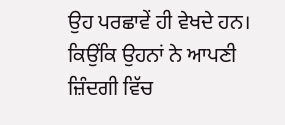ਉਹ ਪਰਛਾਵੇਂ ਹੀ ਵੇਖਦੇ ਹਨ। ਕਿਉਂਕਿ ਉਹਨਾਂ ਨੇ ਆਪਣੀ ਜ਼ਿੰਦਗੀ ਵਿੱਚ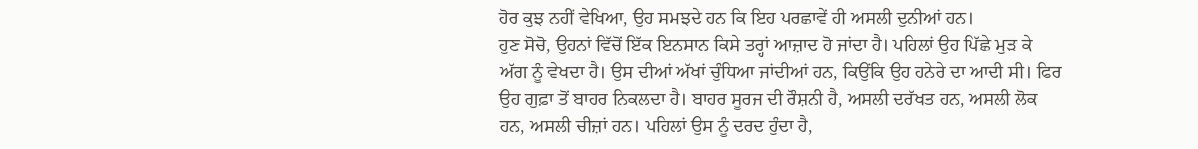ਹੋਰ ਕੁਝ ਨਹੀਂ ਵੇਖਿਆ, ਉਹ ਸਮਝਦੇ ਹਨ ਕਿ ਇਹ ਪਰਛਾਵੇਂ ਹੀ ਅਸਲੀ ਦੁਨੀਆਂ ਹਨ।
ਹੁਣ ਸੋਚੋ, ਉਹਨਾਂ ਵਿੱਚੋਂ ਇੱਕ ਇਨਸਾਨ ਕਿਸੇ ਤਰ੍ਹਾਂ ਆਜ਼ਾਦ ਹੋ ਜਾਂਦਾ ਹੈ। ਪਹਿਲਾਂ ਉਹ ਪਿੱਛੇ ਮੁੜ ਕੇ ਅੱਗ ਨੂੰ ਵੇਖਦਾ ਹੈ। ਉਸ ਦੀਆਂ ਅੱਖਾਂ ਚੁੰਧਿਆ ਜਾਂਦੀਆਂ ਹਨ, ਕਿਉਂਕਿ ਉਹ ਹਨੇਰੇ ਦਾ ਆਦੀ ਸੀ। ਫਿਰ ਉਹ ਗੁਫ਼ਾ ਤੋਂ ਬਾਹਰ ਨਿਕਲਦਾ ਹੈ। ਬਾਹਰ ਸੂਰਜ ਦੀ ਰੌਸ਼ਨੀ ਹੈ, ਅਸਲੀ ਦਰੱਖਤ ਹਨ, ਅਸਲੀ ਲੋਕ ਹਨ, ਅਸਲੀ ਚੀਜ਼ਾਂ ਹਨ। ਪਹਿਲਾਂ ਉਸ ਨੂੰ ਦਰਦ ਹੁੰਦਾ ਹੈ,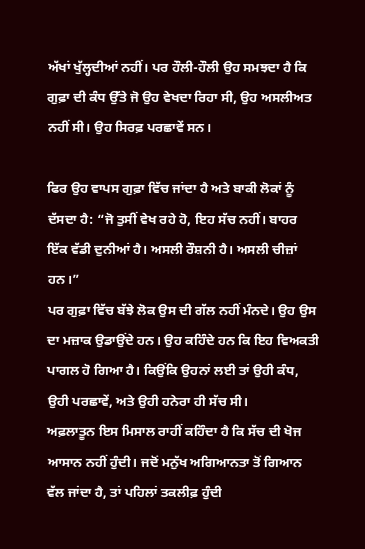ਅੱਖਾਂ ਖੁੱਲ੍ਹਦੀਆਂ ਨਹੀਂ। ਪਰ ਹੌਲੀ-ਹੌਲੀ ਉਹ ਸਮਝਦਾ ਹੈ ਕਿ ਗੁਫ਼ਾ ਦੀ ਕੰਧ ਉੱਤੇ ਜੋ ਉਹ ਵੇਖਦਾ ਰਿਹਾ ਸੀ, ਉਹ ਅਸਲੀਅਤ ਨਹੀਂ ਸੀ। ਉਹ ਸਿਰਫ਼ ਪਰਛਾਵੇਂ ਸਨ।

ਫਿਰ ਉਹ ਵਾਪਸ ਗੁਫ਼ਾ ਵਿੱਚ ਜਾਂਦਾ ਹੈ ਅਤੇ ਬਾਕੀ ਲੋਕਾਂ ਨੂੰ ਦੱਸਦਾ ਹੈ: “ਜੋ ਤੁਸੀਂ ਵੇਖ ਰਹੇ ਹੋ, ਇਹ ਸੱਚ ਨਹੀਂ। ਬਾਹਰ ਇੱਕ ਵੱਡੀ ਦੁਨੀਆਂ ਹੈ। ਅਸਲੀ ਰੌਸ਼ਨੀ ਹੈ। ਅਸਲੀ ਚੀਜ਼ਾਂ ਹਨ।”
ਪਰ ਗੁਫ਼ਾ ਵਿੱਚ ਬੱਝੇ ਲੋਕ ਉਸ ਦੀ ਗੱਲ ਨਹੀਂ ਮੰਨਦੇ। ਉਹ ਉਸ ਦਾ ਮਜ਼ਾਕ ਉਡਾਉਂਦੇ ਹਨ। ਉਹ ਕਹਿੰਦੇ ਹਨ ਕਿ ਇਹ ਵਿਅਕਤੀ ਪਾਗਲ ਹੋ ਗਿਆ ਹੈ। ਕਿਉਂਕਿ ਉਹਨਾਂ ਲਈ ਤਾਂ ਉਹੀ ਕੰਧ, ਉਹੀ ਪਰਛਾਵੇਂ, ਅਤੇ ਉਹੀ ਹਨੇਰਾ ਹੀ ਸੱਚ ਸੀ।
ਅਫ਼ਲਾਤੂਨ ਇਸ ਮਿਸਾਲ ਰਾਹੀਂ ਕਹਿੰਦਾ ਹੈ ਕਿ ਸੱਚ ਦੀ ਖੋਜ ਆਸਾਨ ਨਹੀਂ ਹੁੰਦੀ। ਜਦੋਂ ਮਨੁੱਖ ਅਗਿਆਨਤਾ ਤੋਂ ਗਿਆਨ ਵੱਲ ਜਾਂਦਾ ਹੈ, ਤਾਂ ਪਹਿਲਾਂ ਤਕਲੀਫ਼ ਹੁੰਦੀ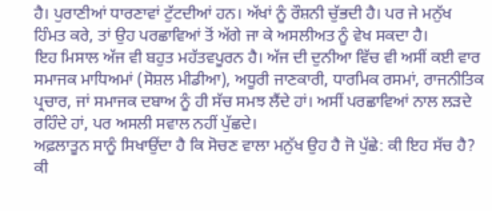ਹੈ। ਪੁਰਾਣੀਆਂ ਧਾਰਣਾਵਾਂ ਟੁੱਟਦੀਆਂ ਹਨ। ਅੱਖਾਂ ਨੂੰ ਰੌਸ਼ਨੀ ਚੁੱਭਦੀ ਹੈ। ਪਰ ਜੇ ਮਨੁੱਖ ਹਿੰਮਤ ਕਰੇ, ਤਾਂ ਉਹ ਪਰਛਾਵਿਆਂ ਤੋਂ ਅੱਗੇ ਜਾ ਕੇ ਅਸਲੀਅਤ ਨੂੰ ਵੇਖ ਸਕਦਾ ਹੈ।
ਇਹ ਮਿਸਾਲ ਅੱਜ ਵੀ ਬਹੁਤ ਮਹੱਤਵਪੂਰਨ ਹੈ। ਅੱਜ ਦੀ ਦੁਨੀਆ ਵਿੱਚ ਵੀ ਅਸੀਂ ਕਈ ਵਾਰ ਸਮਾਜਕ ਮਾਧਿਅਮਾਂ (ਸੋਸ਼ਲ ਮੀਡੀਆ), ਅਧੂਰੀ ਜਾਣਕਾਰੀ, ਧਾਰਮਿਕ ਰਸਮਾਂ, ਰਾਜਨੀਤਿਕ ਪ੍ਰਚਾਰ, ਜਾਂ ਸਮਾਜਕ ਦਬਾਅ ਨੂੰ ਹੀ ਸੱਚ ਸਮਝ ਲੈਂਦੇ ਹਾਂ। ਅਸੀਂ ਪਰਛਾਵਿਆਂ ਨਾਲ ਲੜਦੇ ਰਹਿੰਦੇ ਹਾਂ, ਪਰ ਅਸਲੀ ਸਵਾਲ ਨਹੀਂ ਪੁੱਛਦੇ।
ਅਫ਼ਲਾਤੂਨ ਸਾਨੂੰ ਸਿਖਾਉਂਦਾ ਹੈ ਕਿ ਸੋਚਣ ਵਾਲਾ ਮਨੁੱਖ ਉਹ ਹੈ ਜੋ ਪੁੱਛੇ: ਕੀ ਇਹ ਸੱਚ ਹੈ? ਕੀ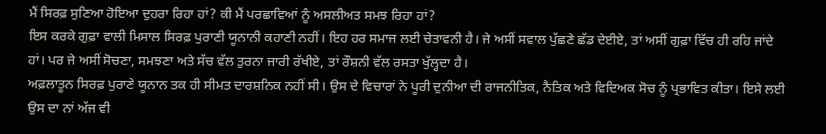ਮੈਂ ਸਿਰਫ਼ ਸੁਣਿਆ ਹੋਇਆ ਦੁਹਰਾ ਰਿਹਾ ਹਾਂ? ਕੀ ਮੈਂ ਪਰਛਾਵਿਆਂ ਨੂੰ ਅਸਲੀਅਤ ਸਮਝ ਰਿਹਾ ਹਾਂ?
ਇਸ ਕਰਕੇ ਗੁਫ਼ਾ ਵਾਲੀ ਮਿਸਾਲ ਸਿਰਫ਼ ਪੁਰਾਣੀ ਯੂਨਾਨੀ ਕਹਾਣੀ ਨਹੀਂ। ਇਹ ਹਰ ਸਮਾਜ ਲਈ ਚੇਤਾਵਨੀ ਹੈ। ਜੇ ਅਸੀਂ ਸਵਾਲ ਪੁੱਛਣੇ ਛੱਡ ਦੇਈਏ, ਤਾਂ ਅਸੀਂ ਗੁਫ਼ਾ ਵਿੱਚ ਹੀ ਰਹਿ ਜਾਂਦੇ ਹਾਂ। ਪਰ ਜੇ ਅਸੀਂ ਸੋਚਣਾ, ਸਮਝਣਾ ਅਤੇ ਸੱਚ ਵੱਲ ਤੁਰਨਾ ਜਾਰੀ ਰੱਖੀਏ, ਤਾਂ ਰੌਸ਼ਨੀ ਵੱਲ ਰਸਤਾ ਖੁੱਲ੍ਹਦਾ ਹੈ।
ਅਫ਼ਲਾਤੂਨ ਸਿਰਫ਼ ਪੁਰਾਣੇ ਯੂਨਾਨ ਤਕ ਹੀ ਸੀਮਤ ਦਾਰਸ਼ਨਿਕ ਨਹੀਂ ਸੀ। ਉਸ ਦੇ ਵਿਚਾਰਾਂ ਨੇ ਪੂਰੀ ਦੁਨੀਆ ਦੀ ਰਾਜਨੀਤਿਕ, ਨੈਤਿਕ ਅਤੇ ਵਿਦਿਅਕ ਸੋਚ ਨੂੰ ਪ੍ਰਭਾਵਿਤ ਕੀਤਾ। ਇਸੇ ਲਈ ਉਸ ਦਾ ਨਾਂ ਅੱਜ ਵੀ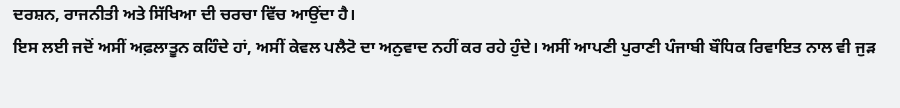ਦਰਸ਼ਨ, ਰਾਜਨੀਤੀ ਅਤੇ ਸਿੱਖਿਆ ਦੀ ਚਰਚਾ ਵਿੱਚ ਆਉਂਦਾ ਹੈ।
ਇਸ ਲਈ ਜਦੋਂ ਅਸੀਂ ਅਫ਼ਲਾਤੂਨ ਕਹਿੰਦੇ ਹਾਂ, ਅਸੀਂ ਕੇਵਲ ਪਲੈਟੋ ਦਾ ਅਨੁਵਾਦ ਨਹੀਂ ਕਰ ਰਹੇ ਹੁੰਦੇ। ਅਸੀਂ ਆਪਣੀ ਪੁਰਾਣੀ ਪੰਜਾਬੀ ਬੌਧਿਕ ਰਿਵਾਇਤ ਨਾਲ ਵੀ ਜੁੜ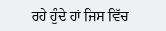ਰਹੇ ਹੁੰਦੇ ਹਾਂ ਜਿਸ ਵਿੱਚ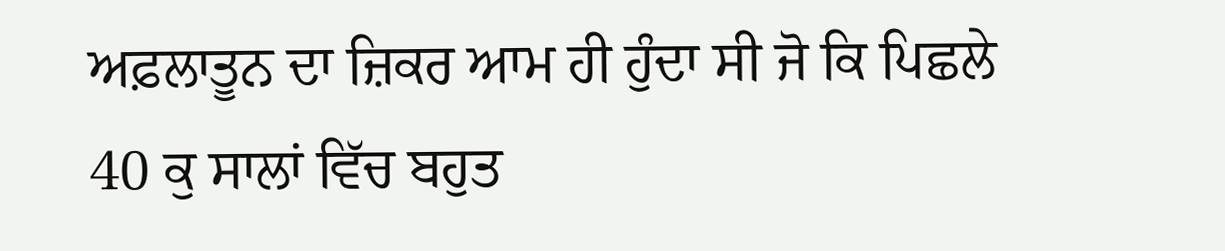ਅਫ਼ਲਾਤੂਨ ਦਾ ਜ਼ਿਕਰ ਆਮ ਹੀ ਹੁੰਦਾ ਸੀ ਜੋ ਕਿ ਪਿਛਲੇ 40 ਕੁ ਸਾਲਾਂ ਵਿੱਚ ਬਹੁਤ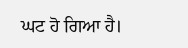ਘਟ ਹੋ ਗਿਆ ਹੈ।